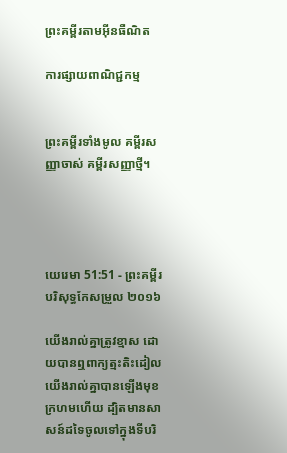ព្រះគម្ពីរតាមអ៊ីនធឺណិត

ការផ្សាយពាណិជ្ជកម្ម


ព្រះគម្ពីរទាំងមូល គម្ពីរសញ្ញាចាស់ គម្ពីរសញ្ញាថ្មី។




យេរេមា 51:51 - ព្រះគម្ពីរបរិសុទ្ធកែសម្រួល ២០១៦

យើងរាល់គ្នាត្រូវខ្មាស ដោយបានឮពាក្យត្មះ‌តិះ‌ដៀល យើងរាល់គ្នាបានឡើងមុខក្រហមហើយ ដ្បិតមានសាសន៍ដទៃចូលទៅក្នុងទីបរិ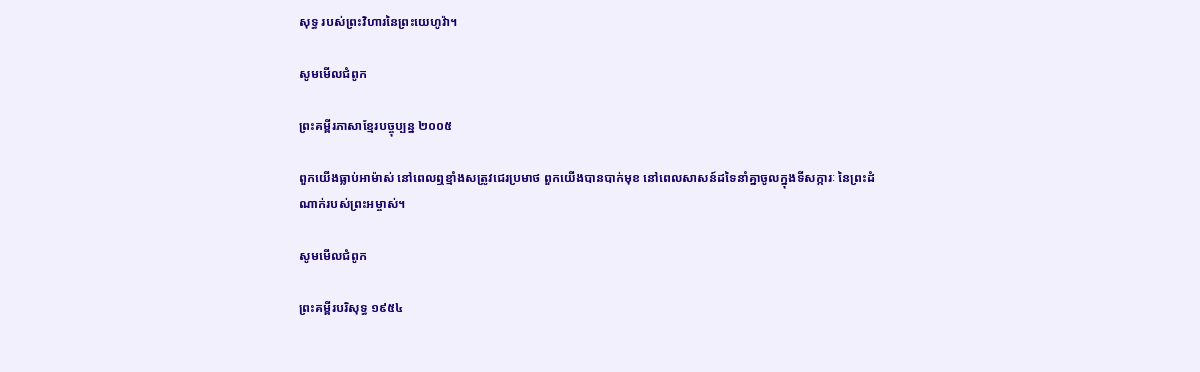សុទ្ធ របស់ព្រះ‌វិហារនៃព្រះ‌យេហូវ៉ា។

សូមមើលជំពូក

ព្រះគម្ពីរភាសាខ្មែរបច្ចុប្បន្ន ២០០៥

ពួកយើងធ្លាប់អាម៉ាស់ នៅពេលឮខ្មាំងសត្រូវជេរប្រមាថ ពួកយើងបានបាក់មុខ នៅពេលសាសន៍ដទៃនាំគ្នាចូលក្នុងទីសក្ការៈ នៃព្រះ‌ដំណាក់របស់ព្រះ‌អម្ចាស់។

សូមមើលជំពូក

ព្រះគម្ពីរបរិសុទ្ធ ១៩៥៤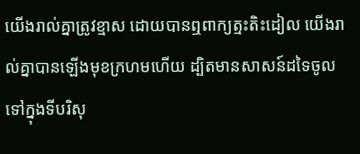យើងរាល់គ្នាត្រូវខ្មាស ដោយបានឮពាក្យត្មះ‌តិះដៀល យើងរាល់គ្នាបានឡើងមុខក្រហមហើយ ដ្បិតមានសាសន៍ដទៃចូលទៅក្នុងទីបរិសុ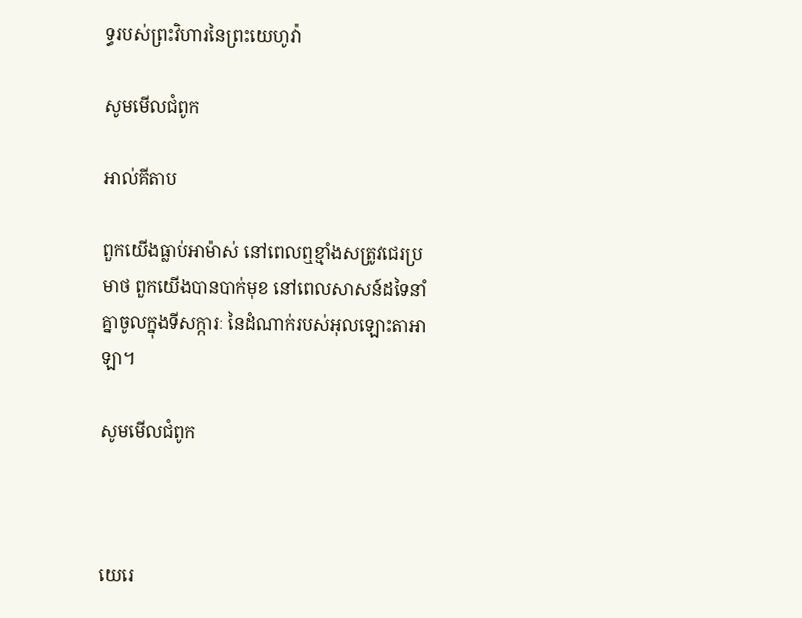ទ្ធរបស់ព្រះ‌វិហារនៃព្រះ‌យេហូវ៉ា

សូមមើលជំពូក

អាល់គីតាប

ពួកយើងធ្លាប់អាម៉ាស់ នៅពេលឮខ្មាំងសត្រូវជេរប្រមាថ ពួកយើងបានបាក់មុខ នៅពេលសាសន៍ដទៃនាំគ្នាចូលក្នុងទី‌សក្ការៈ នៃដំណាក់របស់អុលឡោះ‌តាអាឡា។

សូមមើលជំពូក



យេរេ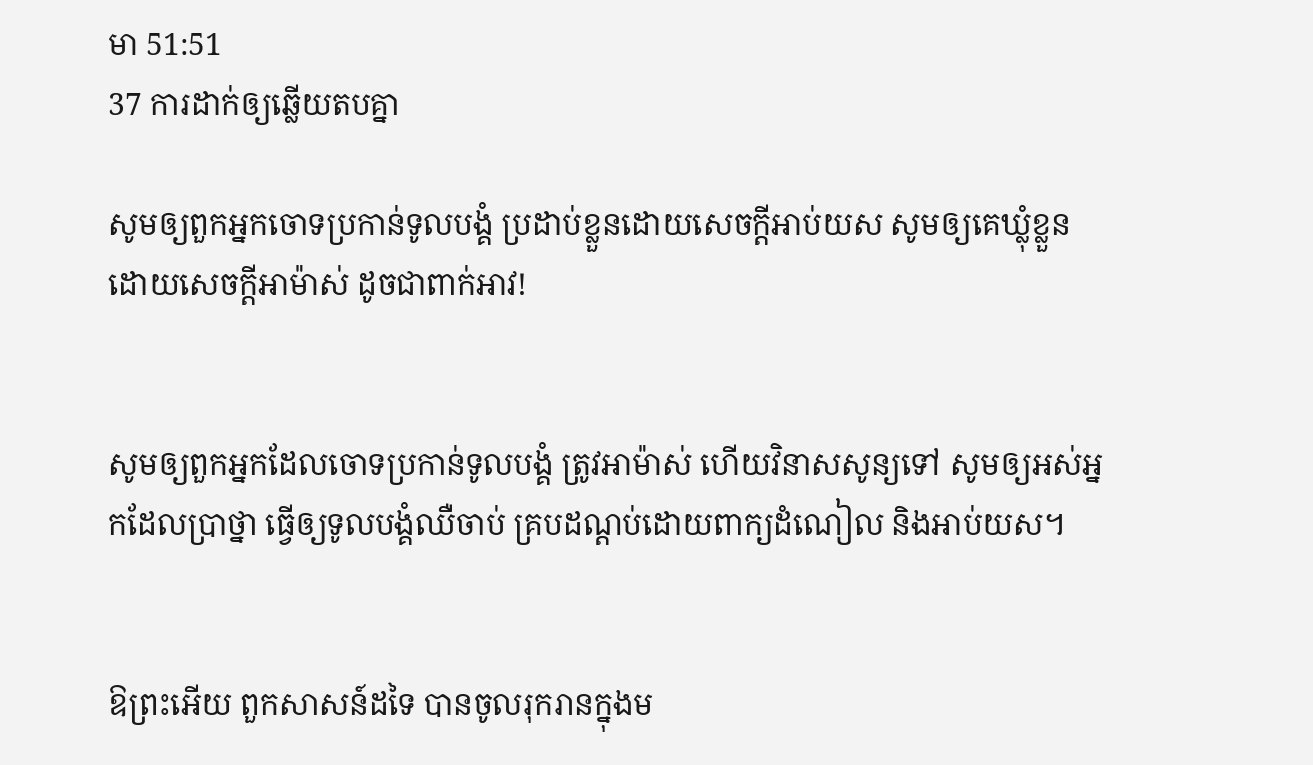មា 51:51
37 ការដាក់ឲ្យឆ្លើយតបគ្នា

សូមឲ្យពួកអ្នកចោទប្រកាន់ទូល‌បង្គំ ប្រដាប់ខ្លួនដោយសេចក្ដីអាប់‌យស សូមឲ្យគេឃ្លុំខ្លួនដោយសេចក្ដីអាម៉ាស់ ដូចជាពាក់អាវ!


សូមឲ្យពួកអ្នកដែលចោទប្រកាន់ទូល‌បង្គំ ត្រូវអាម៉ាស់ ហើយវិនាសសូន្យទៅ សូមឲ្យអស់អ្នកដែលប្រាថ្នា ធ្វើឲ្យទូល‌បង្គំឈឺចាប់ គ្របដណ្ដប់ដោយពាក្យដំណៀល និងអាប់‌យស។


ឱព្រះអើយ ពួកសាសន៍ដទៃ បានចូលរុក‌រានក្នុងម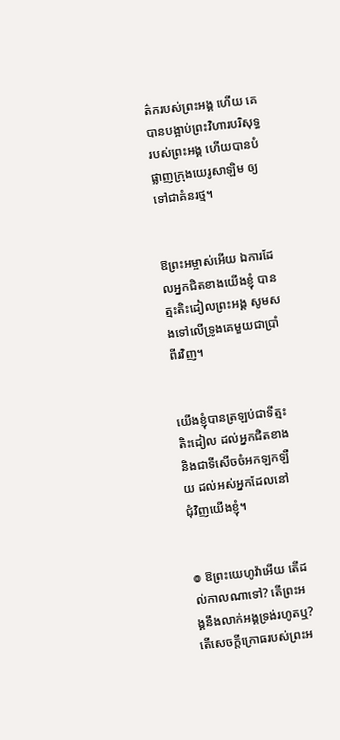ត៌ករបស់ព្រះ‌អង្គ ហើយ គេបានបង្អាប់ព្រះ‌វិហារបរិសុទ្ធរបស់ព្រះ‌អង្គ ហើយបានបំផ្លាញក្រុងយេរូ‌សាឡិម ឲ្យទៅជាគំនរថ្ម។


ឱព្រះ‌អម្ចាស់អើយ ឯការដែលអ្នកជិតខាងយើងខ្ញុំ បានត្មះ‌តិះ‌ដៀលព្រះ‌អង្គ សូមសងទៅលើទ្រូងគេមួយជាប្រាំពីរវិញ។


យើងខ្ញុំបានត្រឡប់ជាទីត្មះតិះដៀល ដល់អ្នកជិតខាង និងជាទីសើចចំអកឡកឡឺយ ដល់អស់អ្នកដែលនៅជុំ‌វិញយើងខ្ញុំ។


៙ ឱព្រះ‌យេហូវ៉ាអើយ តើដល់កាលណាទៅ? តើព្រះ‌អង្គនឹងលាក់អង្គទ្រង់រហូតឬ? តើសេចក្ដីក្រោធរបស់ព្រះ‌អ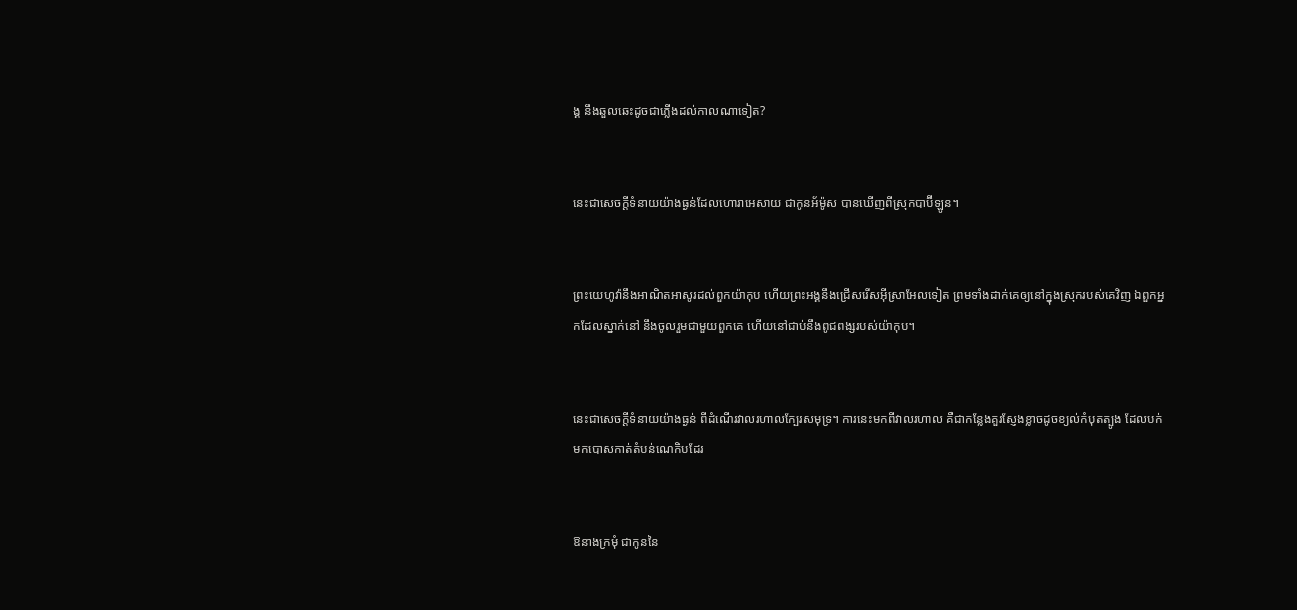ង្គ នឹងឆួល‌ឆេះដូចជាភ្លើងដល់កាលណាទៀត?


នេះជាសេចក្ដីទំនាយយ៉ាងធ្ងន់ដែលហោរាអេសាយ ជាកូនអ័ម៉ូស បានឃើញពីស្រុកបាប៊ី‌ឡូន។


ព្រះ‌យេហូវ៉ានឹងអាណិតអាសូរដល់ពួកយ៉ាកុប ហើយព្រះ‌អង្គនឹងជ្រើសរើសអ៊ីស្រា‌អែលទៀត ព្រមទាំងដាក់គេឲ្យនៅក្នុងស្រុករបស់គេវិញ ឯពួកអ្នកដែលស្នាក់នៅ នឹងចូលរួមជា‌មួយពួកគេ ហើយនៅជាប់នឹងពូជពង្សរបស់យ៉ាកុប។


នេះជាសេចក្ដីទំនាយយ៉ាងធ្ងន់ ពីដំណើរវាលរហាលក្បែរសមុទ្រ។ ការនេះមកពីវាលរហាល គឺជាកន្លែងគួរស្ញែង‌ខ្លាចដូចខ្យល់កំបុតត្បូង ដែលបក់មកបោសកាត់តំបន់ណេកិបដែរ


ឱនាងក្រមុំ ជាកូននៃ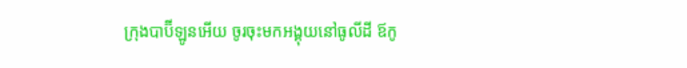ក្រុងបាប៊ី‌ឡូនអើយ ចូរចុះមកអង្គុយនៅធូលីដី ឪកូ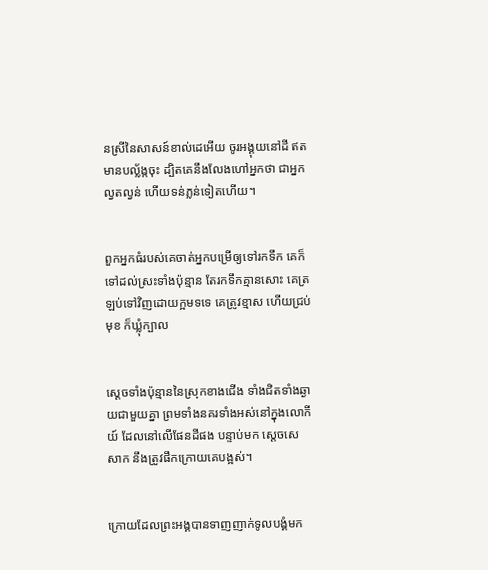នស្រីនៃសាសន៍ខាល់ដេអើយ ចូរអង្គុយនៅដី ឥតមានបល្ល័ង្កចុះ ដ្បិតគេនឹងលែងហៅអ្នកថា ជាអ្នកល្វតល្វន់ ហើយទន់ភ្លន់ទៀតហើយ។


ពួកអ្នកធំរបស់គេចាត់អ្នកបម្រើឲ្យទៅរកទឹក គេក៏ទៅដល់ស្រះទាំងប៉ុន្មាន តែរកទឹកគ្មានសោះ គេត្រឡប់ទៅវិញដោយក្អមទទេ គេត្រូវខ្មាស ហើយជ្រប់មុខ ក៏ឃ្លុំក្បាល


ស្តេចទាំងប៉ុន្មាននៃស្រុកខាងជើង ទាំងជិតទាំងឆ្ងាយជា‌មួយគ្នា ព្រមទាំងនគរទាំងអស់នៅក្នុងលោកីយ៍ ដែលនៅលើផែនដីផង បន្ទាប់មក ស្តេចសេសាក នឹងត្រូវផឹកក្រោយគេបង្អស់។


ក្រោយដែលព្រះ‌អង្គបានទាញញាក់ទូល‌បង្គំមក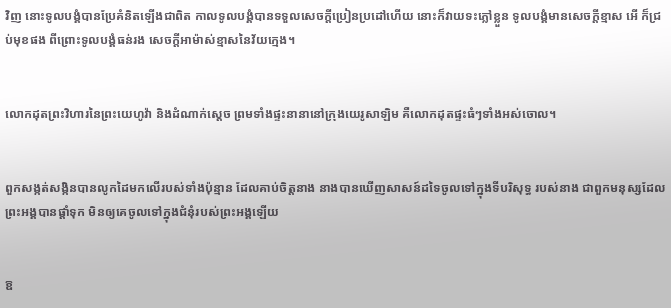វិញ នោះទូល‌បង្គំបានប្រែគំនិតឡើងជាពិត កាលទូល‌បង្គំបានទទួលសេចក្ដីប្រៀន‌ប្រដៅហើយ នោះក៏វាយទះភ្លៅខ្លួន ទូល‌បង្គំមានសេចក្ដីខ្មាស អើ ក៏ជ្រប់មុខផង ពីព្រោះទូល‌បង្គំធន់រង សេចក្ដីអាម៉ាស់ខ្មាសនៃវ័យក្មេង។


លោកដុតព្រះ‌វិហារនៃព្រះ‌យេហូវ៉ា និងដំណាក់ស្តេច ព្រមទាំងផ្ទះនានានៅក្រុងយេរូ‌សាឡិម គឺលោកដុតផ្ទះធំៗទាំងអស់ចោល។


ពួកសង្កត់‌សង្កិនបានលូកដៃមកលើរបស់ទាំងប៉ុន្មាន ដែលគាប់ចិត្តនាង នាងបានឃើញសាសន៍ដទៃចូលទៅក្នុងទីបរិសុទ្ធ របស់នាង ជាពួកមនុស្សដែលព្រះ‌អង្គបានផ្តាំទុក មិនឲ្យគេចូលទៅក្នុងជំនុំរបស់ព្រះ‌អង្គឡើយ


ឱ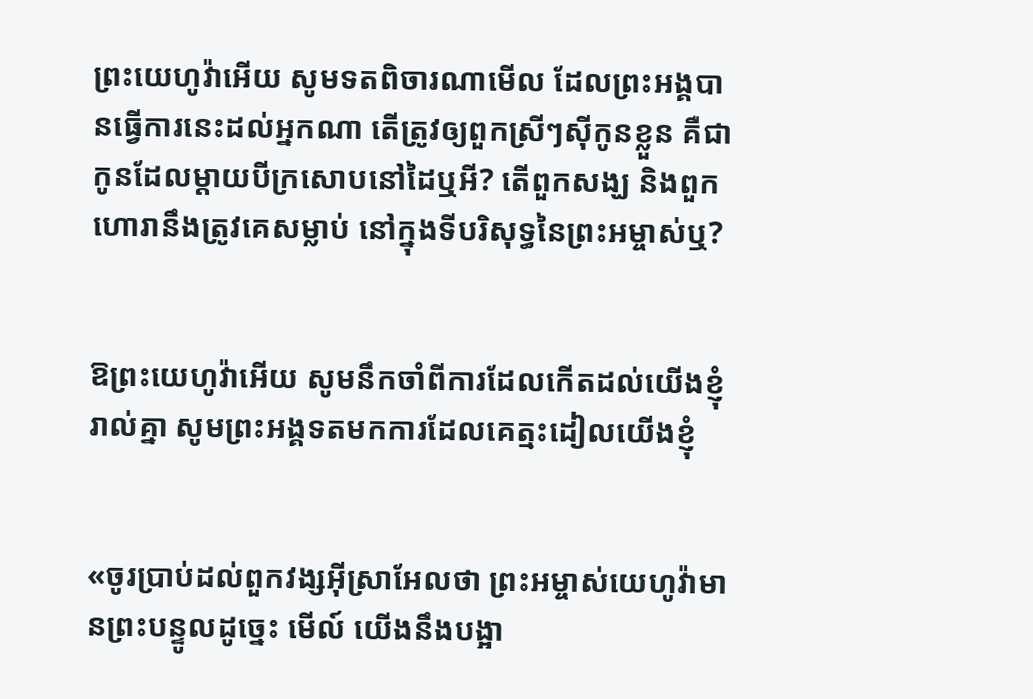ព្រះ‌យេហូវ៉ាអើយ សូមទតពិចា‌រណាមើល ដែលព្រះ‌អង្គបានធ្វើការនេះដល់អ្នកណា តើត្រូវឲ្យពួកស្រីៗស៊ីកូនខ្លួន គឺជាកូនដែលម្តាយបីក្រសោបនៅដៃឬអី? តើពួកសង្ឃ និងពួកហោរានឹងត្រូវគេសម្លាប់ នៅក្នុងទីបរិសុទ្ធនៃព្រះ‌អម្ចាស់ឬ?


ឱព្រះ‌យេហូវ៉ាអើយ សូមនឹកចាំពីការដែលកើតដល់យើងខ្ញុំរាល់គ្នា សូមព្រះ‌អង្គទតមកការដែលគេត្មះ‌ដៀលយើងខ្ញុំ


«ចូរប្រាប់ដល់ពួកវង្សអ៊ីស្រា‌អែលថា ព្រះ‌អម្ចាស់‌យេហូវ៉ាមានព្រះ‌បន្ទូលដូច្នេះ មើល៍ យើងនឹងបង្អា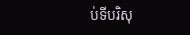ប់ទីបរិសុ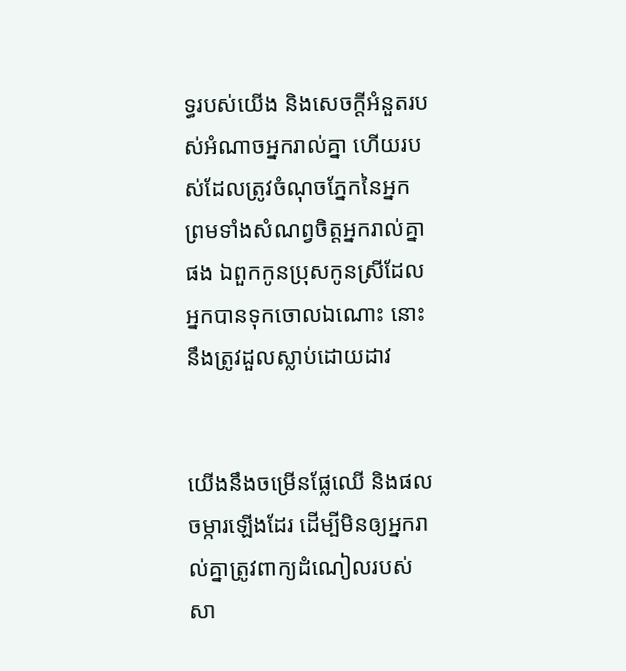ទ្ធរបស់យើង និងសេចក្ដីអំនួតរបស់អំណាចអ្នករាល់គ្នា ហើយរបស់ដែលត្រូវចំណុចភ្នែកនៃអ្នក ព្រមទាំងសំណព្វចិត្តអ្នករាល់គ្នាផង ឯពួកកូនប្រុសកូនស្រីដែលអ្នកបានទុកចោលឯណោះ នោះនឹងត្រូវដួលស្លាប់ដោយដាវ


យើងនឹងចម្រើនផ្លែឈើ និងផលចម្ការឡើងដែរ ដើម្បីមិនឲ្យអ្នករាល់គ្នាត្រូវពាក្យដំណៀលរបស់សា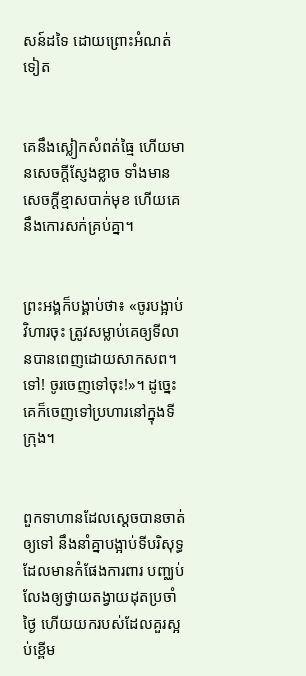សន៍ដទៃ ដោយព្រោះអំណត់ទៀត


គេនឹងស្លៀកសំពត់ធ្មៃ ហើយមានសេចក្ដីស្ញែង‌ខ្លាច ទាំងមានសេចក្ដីខ្មាសបាក់មុខ ហើយគេនឹងកោរសក់គ្រប់គ្នា។


ព្រះ‌អង្គក៏បង្គាប់ថា៖ «ចូរបង្អាប់វិហារចុះ ត្រូវសម្លាប់គេឲ្យទី‌លានបានពេញដោយសាក‌សព។ ទៅ! ចូរចេញទៅចុះ!»។ ដូច្នេះ គេក៏ចេញទៅប្រហារនៅក្នុងទីក្រុង។


ពួកទាហានដែលស្ដេចបានចាត់ឲ្យទៅ នឹងនាំគ្នាបង្អាប់ទីបរិសុទ្ធដែលមានកំផែងការពារ បញ្ឈប់លែងឲ្យថ្វាយតង្វាយដុតប្រចាំថ្ងៃ ហើយយករបស់ដែលគួរស្អប់ខ្ពើម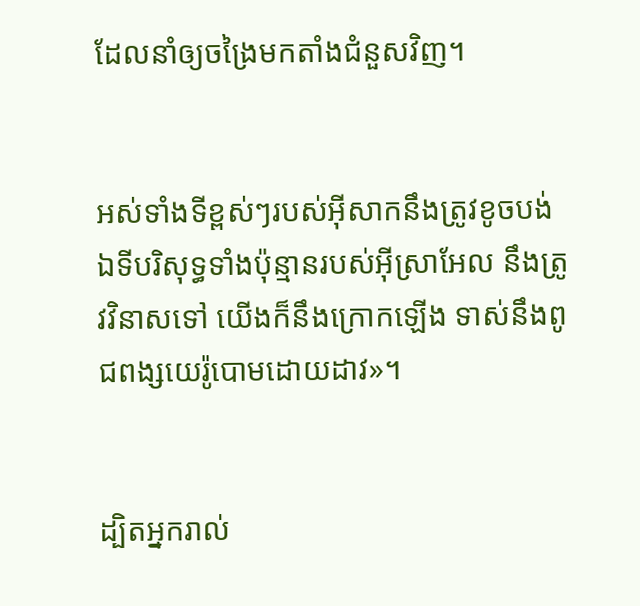ដែលនាំឲ្យចង្រៃមកតាំងជំនួសវិញ។


អស់ទាំងទីខ្ពស់ៗរបស់អ៊ីសាកនឹងត្រូវខូច‌បង់ ឯទីបរិសុទ្ធទាំងប៉ុន្មានរបស់អ៊ីស្រា‌អែល នឹងត្រូវវិនាសទៅ យើងក៏នឹងក្រោកឡើង ទាស់នឹងពូជ‌ពង្សយេរ៉ូ‌បោមដោយដាវ»។


ដ្បិតអ្នករាល់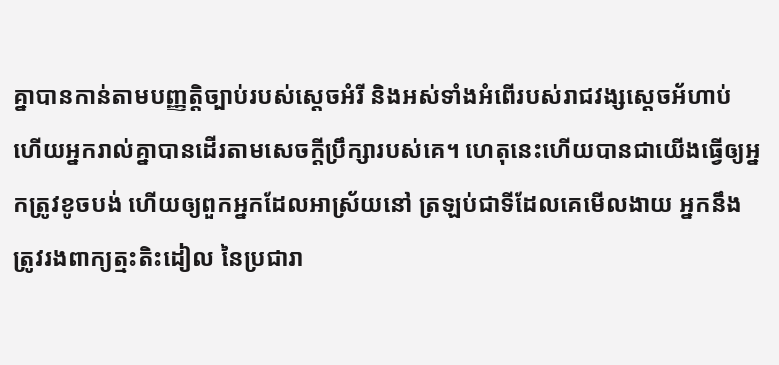គ្នាបានកាន់តាមបញ្ញត្តិច្បាប់របស់ស្តេចអំរី និងអស់ទាំងអំពើរបស់រាជវង្សស្ដេចអ័ហាប់ ហើយអ្នករាល់គ្នាបានដើរតាមសេចក្ដីប្រឹក្សារបស់គេ។ ហេតុនេះហើយបានជាយើងធ្វើឲ្យអ្នកត្រូវខូច‌បង់ ហើយឲ្យពួកអ្នកដែលអាស្រ័យនៅ ត្រឡប់ជាទីដែលគេមើលងាយ អ្នកនឹងត្រូវរងពាក្យត្មះ‌តិះ‌ដៀល នៃប្រជា‌រា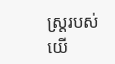ស្ត្ររបស់យើ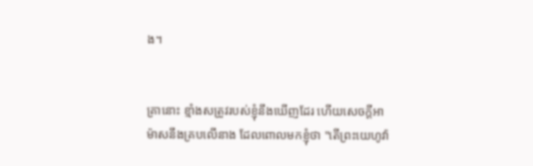ង។


គ្រានោះ ខ្មាំងសត្រូវរបស់ខ្ញុំនឹងឃើញដែរ ហើយសេចក្ដីអាម៉ាសនឹងគ្របលើនាង ដែលពោលមកខ្ញុំថា "តើព្រះ‌យេហូវ៉ា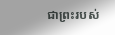ជាព្រះរបស់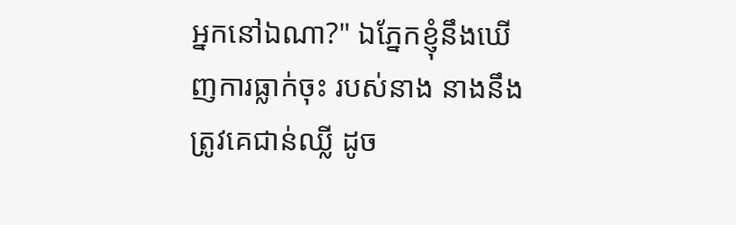អ្នកនៅឯណា?" ឯភ្នែកខ្ញុំនឹងឃើញការធ្លាក់ចុះ របស់នាង នាងនឹងត្រូវគេជាន់ឈ្លី ដូច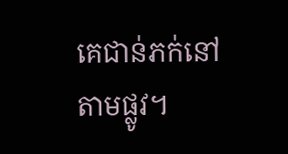គេជាន់ភក់នៅតាមផ្លូវ។